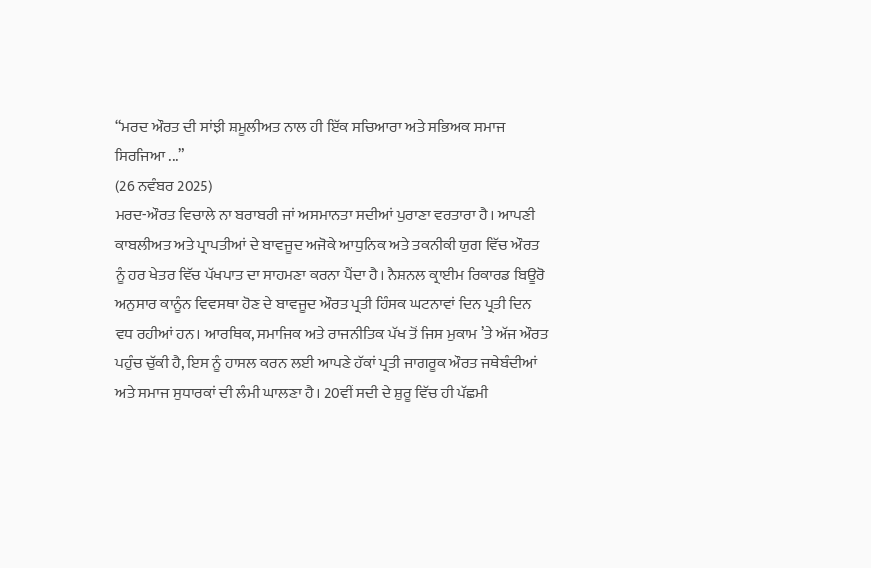“ਮਰਦ ਔਰਤ ਦੀ ਸਾਂਝੀ ਸ਼ਮੂਲੀਅਤ ਨਾਲ ਹੀ ਇੱਕ ਸਚਿਆਰਾ ਅਤੇ ਸਭਿਅਕ ਸਮਾਜ ਸਿਰਜਿਆ ...”
(26 ਨਵੰਬਰ 2025)
ਮਰਦ-ਔਰਤ ਵਿਚਾਲੇ ਨਾ ਬਰਾਬਰੀ ਜਾਂ ਅਸਮਾਨਤਾ ਸਦੀਆਂ ਪੁਰਾਣਾ ਵਰਤਾਰਾ ਹੈ। ਆਪਣੀ ਕਾਬਲੀਅਤ ਅਤੇ ਪ੍ਰਾਪਤੀਆਂ ਦੇ ਬਾਵਜੂਦ ਅਜੋਕੇ ਆਧੁਨਿਕ ਅਤੇ ਤਕਨੀਕੀ ਯੁਗ ਵਿੱਚ ਔਰਤ ਨੂੰ ਹਰ ਖੇਤਰ ਵਿੱਚ ਪੱਖਪਾਤ ਦਾ ਸਾਹਮਣਾ ਕਰਨਾ ਪੈਂਦਾ ਹੈ। ਨੈਸ਼ਨਲ ਕ੍ਰਾਈਮ ਰਿਕਾਰਡ ਬਿਊਰੋ ਅਨੁਸਾਰ ਕਾਨੂੰਨ ਵਿਵਸਥਾ ਹੋਣ ਦੇ ਬਾਵਜੂਦ ਔਰਤ ਪ੍ਰਤੀ ਹਿੰਸਕ ਘਟਨਾਵਾਂ ਦਿਨ ਪ੍ਰਤੀ ਦਿਨ ਵਧ ਰਹੀਆਂ ਹਨ। ਆਰਥਿਕ, ਸਮਾਜਿਕ ਅਤੇ ਰਾਜਨੀਤਿਕ ਪੱਖ ਤੋਂ ਜਿਸ ਮੁਕਾਮ ’ਤੇ ਅੱਜ ਔਰਤ ਪਹੁੰਚ ਚੁੱਕੀ ਹੈ, ਇਸ ਨੂੰ ਹਾਸਲ ਕਰਨ ਲਈ ਆਪਣੇ ਹੱਕਾਂ ਪ੍ਰਤੀ ਜਾਗਰੂਕ ਔਰਤ ਜਥੇਬੰਦੀਆਂ ਅਤੇ ਸਮਾਜ ਸੁਧਾਰਕਾਂ ਦੀ ਲੰਮੀ ਘਾਲਣਾ ਹੈ। 20ਵੀਂ ਸਦੀ ਦੇ ਸ਼ੁਰੂ ਵਿੱਚ ਹੀ ਪੱਛਮੀ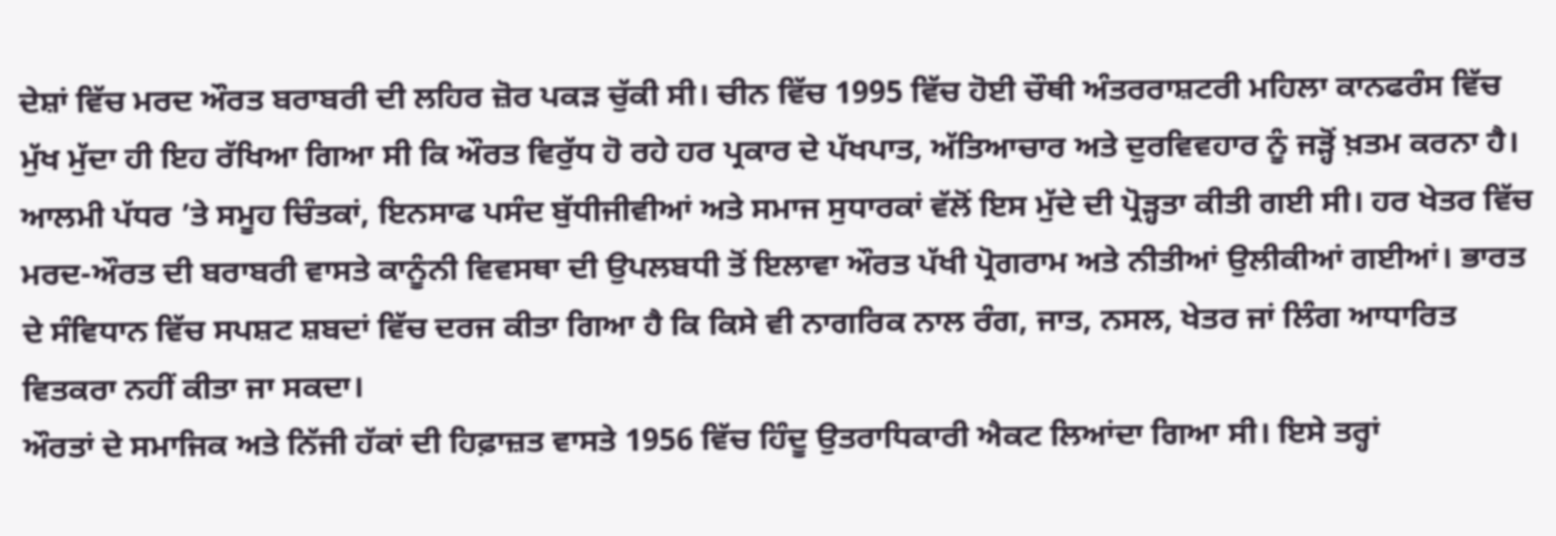ਦੇਸ਼ਾਂ ਵਿੱਚ ਮਰਦ ਔਰਤ ਬਰਾਬਰੀ ਦੀ ਲਹਿਰ ਜ਼ੋਰ ਪਕੜ ਚੁੱਕੀ ਸੀ। ਚੀਨ ਵਿੱਚ 1995 ਵਿੱਚ ਹੋਈ ਚੌਥੀ ਅੰਤਰਰਾਸ਼ਟਰੀ ਮਹਿਲਾ ਕਾਨਫਰੰਸ ਵਿੱਚ ਮੁੱਖ ਮੁੱਦਾ ਹੀ ਇਹ ਰੱਖਿਆ ਗਿਆ ਸੀ ਕਿ ਔਰਤ ਵਿਰੁੱਧ ਹੋ ਰਹੇ ਹਰ ਪ੍ਰਕਾਰ ਦੇ ਪੱਖਪਾਤ, ਅੱਤਿਆਚਾਰ ਅਤੇ ਦੁਰਵਿਵਹਾਰ ਨੂੰ ਜੜ੍ਹੋਂ ਖ਼ਤਮ ਕਰਨਾ ਹੈ। ਆਲਮੀ ਪੱਧਰ ’ਤੇ ਸਮੂਹ ਚਿੰਤਕਾਂ, ਇਨਸਾਫ ਪਸੰਦ ਬੁੱਧੀਜੀਵੀਆਂ ਅਤੇ ਸਮਾਜ ਸੁਧਾਰਕਾਂ ਵੱਲੋਂ ਇਸ ਮੁੱਦੇ ਦੀ ਪ੍ਰੋੜ੍ਹਤਾ ਕੀਤੀ ਗਈ ਸੀ। ਹਰ ਖੇਤਰ ਵਿੱਚ ਮਰਦ-ਔਰਤ ਦੀ ਬਰਾਬਰੀ ਵਾਸਤੇ ਕਾਨੂੰਨੀ ਵਿਵਸਥਾ ਦੀ ਉਪਲਬਧੀ ਤੋਂ ਇਲਾਵਾ ਔਰਤ ਪੱਖੀ ਪ੍ਰੋਗਰਾਮ ਅਤੇ ਨੀਤੀਆਂ ਉਲੀਕੀਆਂ ਗਈਆਂ। ਭਾਰਤ ਦੇ ਸੰਵਿਧਾਨ ਵਿੱਚ ਸਪਸ਼ਟ ਸ਼ਬਦਾਂ ਵਿੱਚ ਦਰਜ ਕੀਤਾ ਗਿਆ ਹੈ ਕਿ ਕਿਸੇ ਵੀ ਨਾਗਰਿਕ ਨਾਲ ਰੰਗ, ਜਾਤ, ਨਸਲ, ਖੇਤਰ ਜਾਂ ਲਿੰਗ ਆਧਾਰਿਤ ਵਿਤਕਰਾ ਨਹੀਂ ਕੀਤਾ ਜਾ ਸਕਦਾ।
ਔਰਤਾਂ ਦੇ ਸਮਾਜਿਕ ਅਤੇ ਨਿੱਜੀ ਹੱਕਾਂ ਦੀ ਹਿਫ਼ਾਜ਼ਤ ਵਾਸਤੇ 1956 ਵਿੱਚ ਹਿੰਦੂ ਉਤਰਾਧਿਕਾਰੀ ਐਕਟ ਲਿਆਂਦਾ ਗਿਆ ਸੀ। ਇਸੇ ਤਰ੍ਹਾਂ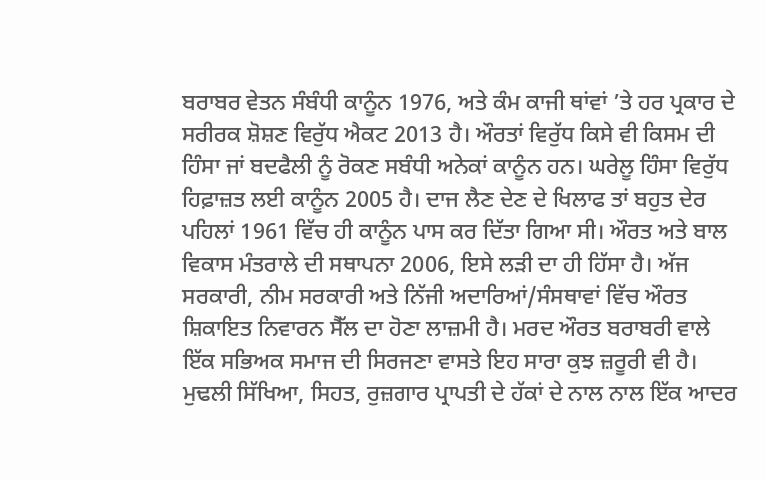ਬਰਾਬਰ ਵੇਤਨ ਸੰਬੰਧੀ ਕਾਨੂੰਨ 1976, ਅਤੇ ਕੰਮ ਕਾਜੀ ਥਾਂਵਾਂ ’ਤੇ ਹਰ ਪ੍ਰਕਾਰ ਦੇ ਸਰੀਰਕ ਸ਼ੋਸ਼ਣ ਵਿਰੁੱਧ ਐਕਟ 2013 ਹੈ। ਔਰਤਾਂ ਵਿਰੁੱਧ ਕਿਸੇ ਵੀ ਕਿਸਮ ਦੀ ਹਿੰਸਾ ਜਾਂ ਬਦਫੈਲੀ ਨੂੰ ਰੋਕਣ ਸਬੰਧੀ ਅਨੇਕਾਂ ਕਾਨੂੰਨ ਹਨ। ਘਰੇਲੂ ਹਿੰਸਾ ਵਿਰੁੱਧ ਹਿਫ਼ਾਜ਼ਤ ਲਈ ਕਾਨੂੰਨ 2005 ਹੈ। ਦਾਜ ਲੈਣ ਦੇਣ ਦੇ ਖਿਲਾਫ ਤਾਂ ਬਹੁਤ ਦੇਰ ਪਹਿਲਾਂ 1961 ਵਿੱਚ ਹੀ ਕਾਨੂੰਨ ਪਾਸ ਕਰ ਦਿੱਤਾ ਗਿਆ ਸੀ। ਔਰਤ ਅਤੇ ਬਾਲ ਵਿਕਾਸ ਮੰਤਰਾਲੇ ਦੀ ਸਥਾਪਨਾ 2006, ਇਸੇ ਲੜੀ ਦਾ ਹੀ ਹਿੱਸਾ ਹੈ। ਅੱਜ ਸਰਕਾਰੀ, ਨੀਮ ਸਰਕਾਰੀ ਅਤੇ ਨਿੱਜੀ ਅਦਾਰਿਆਂ/ਸੰਸਥਾਵਾਂ ਵਿੱਚ ਔਰਤ ਸ਼ਿਕਾਇਤ ਨਿਵਾਰਨ ਸੈੱਲ ਦਾ ਹੋਣਾ ਲਾਜ਼ਮੀ ਹੈ। ਮਰਦ ਔਰਤ ਬਰਾਬਰੀ ਵਾਲੇ ਇੱਕ ਸਭਿਅਕ ਸਮਾਜ ਦੀ ਸਿਰਜਣਾ ਵਾਸਤੇ ਇਹ ਸਾਰਾ ਕੁਝ ਜ਼ਰੂਰੀ ਵੀ ਹੈ। ਮੁਢਲੀ ਸਿੱਖਿਆ, ਸਿਹਤ, ਰੁਜ਼ਗਾਰ ਪ੍ਰਾਪਤੀ ਦੇ ਹੱਕਾਂ ਦੇ ਨਾਲ ਨਾਲ ਇੱਕ ਆਦਰ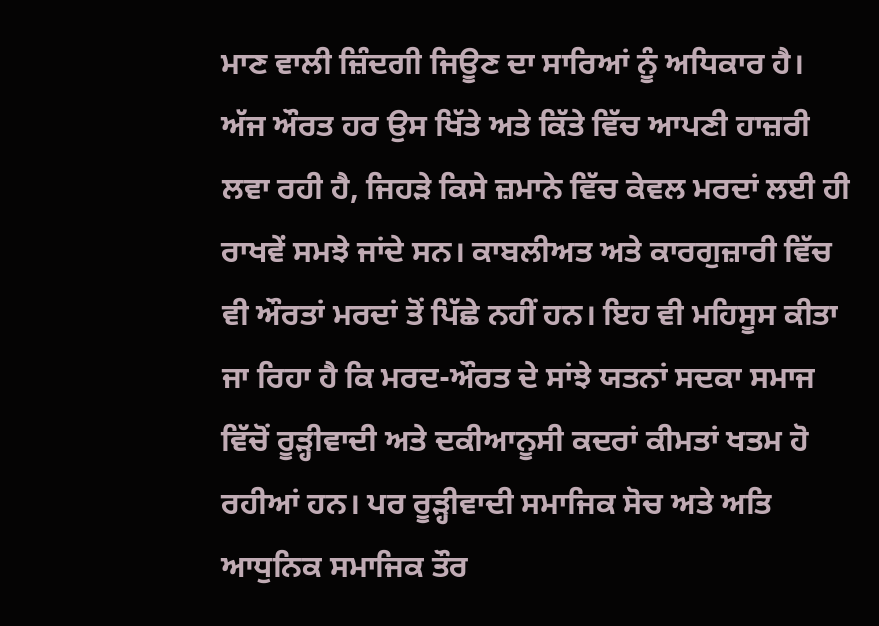ਮਾਣ ਵਾਲੀ ਜ਼ਿੰਦਗੀ ਜਿਊਣ ਦਾ ਸਾਰਿਆਂ ਨੂੰ ਅਧਿਕਾਰ ਹੈ। ਅੱਜ ਔਰਤ ਹਰ ਉਸ ਖਿੱਤੇ ਅਤੇ ਕਿੱਤੇ ਵਿੱਚ ਆਪਣੀ ਹਾਜ਼ਰੀ ਲਵਾ ਰਹੀ ਹੈ, ਜਿਹੜੇ ਕਿਸੇ ਜ਼ਮਾਨੇ ਵਿੱਚ ਕੇਵਲ ਮਰਦਾਂ ਲਈ ਹੀ ਰਾਖਵੇਂ ਸਮਝੇ ਜਾਂਦੇ ਸਨ। ਕਾਬਲੀਅਤ ਅਤੇ ਕਾਰਗੁਜ਼ਾਰੀ ਵਿੱਚ ਵੀ ਔਰਤਾਂ ਮਰਦਾਂ ਤੋਂ ਪਿੱਛੇ ਨਹੀਂ ਹਨ। ਇਹ ਵੀ ਮਹਿਸੂਸ ਕੀਤਾ ਜਾ ਰਿਹਾ ਹੈ ਕਿ ਮਰਦ-ਔਰਤ ਦੇ ਸਾਂਝੇ ਯਤਨਾਂ ਸਦਕਾ ਸਮਾਜ ਵਿੱਚੋਂ ਰੂੜ੍ਹੀਵਾਦੀ ਅਤੇ ਦਕੀਆਨੂਸੀ ਕਦਰਾਂ ਕੀਮਤਾਂ ਖਤਮ ਹੋ ਰਹੀਆਂ ਹਨ। ਪਰ ਰੂੜ੍ਹੀਵਾਦੀ ਸਮਾਜਿਕ ਸੋਚ ਅਤੇ ਅਤਿ ਆਧੁਨਿਕ ਸਮਾਜਿਕ ਤੌਰ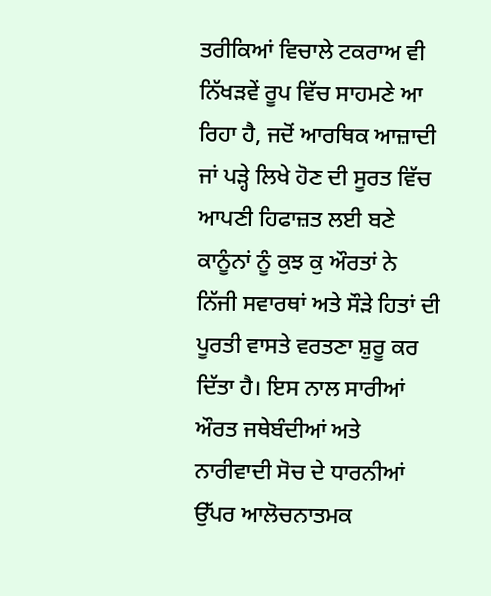ਤਰੀਕਿਆਂ ਵਿਚਾਲੇ ਟਕਰਾਅ ਵੀ ਨਿੱਖੜਵੇਂ ਰੂਪ ਵਿੱਚ ਸਾਹਮਣੇ ਆ ਰਿਹਾ ਹੈ, ਜਦੋਂ ਆਰਥਿਕ ਆਜ਼ਾਦੀ ਜਾਂ ਪੜ੍ਹੇ ਲਿਖੇ ਹੋਣ ਦੀ ਸੂਰਤ ਵਿੱਚ ਆਪਣੀ ਹਿਫਾਜ਼ਤ ਲਈ ਬਣੇ ਕਾਨੂੰਨਾਂ ਨੂੰ ਕੁਝ ਕੁ ਔਰਤਾਂ ਨੇ ਨਿੱਜੀ ਸਵਾਰਥਾਂ ਅਤੇ ਸੌੜੇ ਹਿਤਾਂ ਦੀ ਪੂਰਤੀ ਵਾਸਤੇ ਵਰਤਣਾ ਸ਼ੁਰੂ ਕਰ ਦਿੱਤਾ ਹੈ। ਇਸ ਨਾਲ ਸਾਰੀਆਂ ਔਰਤ ਜਥੇਬੰਦੀਆਂ ਅਤੇ ਨਾਰੀਵਾਦੀ ਸੋਚ ਦੇ ਧਾਰਨੀਆਂ ਉੱਪਰ ਆਲੋਚਨਾਤਮਕ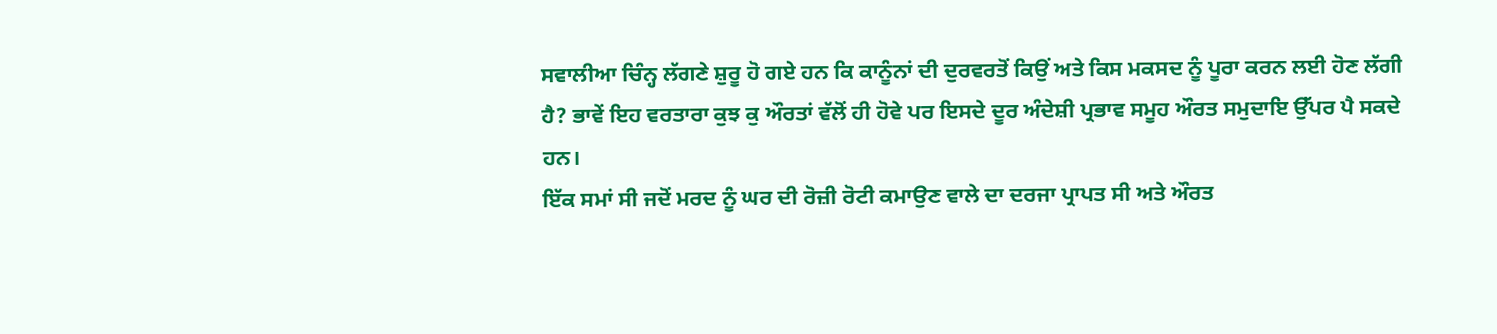ਸਵਾਲੀਆ ਚਿੰਨ੍ਹ ਲੱਗਣੇ ਸ਼ੁਰੂ ਹੋ ਗਏ ਹਨ ਕਿ ਕਾਨੂੰਨਾਂ ਦੀ ਦੁਰਵਰਤੋਂ ਕਿਉਂ ਅਤੇ ਕਿਸ ਮਕਸਦ ਨੂੰ ਪੂਰਾ ਕਰਨ ਲਈ ਹੋਣ ਲੱਗੀ ਹੈ? ਭਾਵੇਂ ਇਹ ਵਰਤਾਰਾ ਕੁਝ ਕੁ ਔਰਤਾਂ ਵੱਲੋਂ ਹੀ ਹੋਵੇ ਪਰ ਇਸਦੇ ਦੂਰ ਅੰਦੇਸ਼ੀ ਪ੍ਰਭਾਵ ਸਮੂਹ ਔਰਤ ਸਮੁਦਾਇ ਉੱਪਰ ਪੈ ਸਕਦੇ ਹਨ।
ਇੱਕ ਸਮਾਂ ਸੀ ਜਦੋਂ ਮਰਦ ਨੂੰ ਘਰ ਦੀ ਰੋਜ਼ੀ ਰੋਟੀ ਕਮਾਉਣ ਵਾਲੇ ਦਾ ਦਰਜਾ ਪ੍ਰਾਪਤ ਸੀ ਅਤੇ ਔਰਤ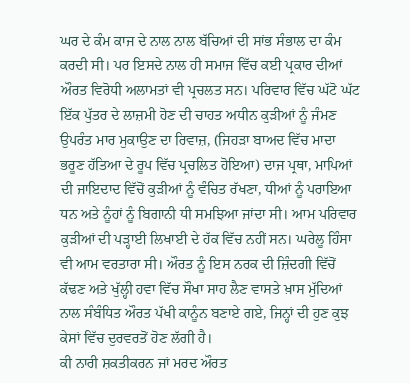ਘਰ ਦੇ ਕੰਮ ਕਾਜ ਦੇ ਨਾਲ ਨਾਲ ਬੱਚਿਆਂ ਦੀ ਸਾਂਭ ਸੰਭਾਲ ਦਾ ਕੰਮ ਕਰਦੀ ਸੀ। ਪਰ ਇਸਦੇ ਨਾਲ ਹੀ ਸਮਾਜ ਵਿੱਚ ਕਈ ਪ੍ਰਕਾਰ ਦੀਆਂ ਔਰਤ ਵਿਰੋਧੀ ਅਲਾਮਤਾਂ ਵੀ ਪ੍ਰਚਲਤ ਸਨ। ਪਰਿਵਾਰ ਵਿੱਚ ਘੱਟੋ ਘੱਟ ਇੱਕ ਪੁੱਤਰ ਦੇ ਲਾਜ਼ਮੀ ਹੋਣ ਦੀ ਚਾਹਤ ਅਧੀਨ ਕੁੜੀਆਂ ਨੂੰ ਜੰਮਣ ਉਪਰੰਤ ਮਾਰ ਮੁਕਾਉਣ ਦਾ ਰਿਵਾਜ਼, (ਜਿਹੜਾ ਬਾਅਦ ਵਿੱਚ ਮਾਦਾ ਭਰੂਣ ਹੱਤਿਆ ਦੇ ਰੂਪ ਵਿੱਚ ਪ੍ਰਚਲਿਤ ਹੋਇਆ) ਦਾਜ ਪ੍ਰਥਾ, ਮਾਪਿਆਂ ਦੀ ਜਾਇਦਾਦ ਵਿੱਚੋਂ ਕੁੜੀਆਂ ਨੂੰ ਵੰਚਿਤ ਰੱਖਣਾ, ਧੀਆਂ ਨੂੰ ਪਰਾਇਆ ਧਨ ਅਤੇ ਨੂੰਹਾਂ ਨੂੰ ਬਿਗਾਨੀ ਧੀ ਸਮਝਿਆ ਜਾਂਦਾ ਸੀ। ਆਮ ਪਰਿਵਾਰ ਕੁੜੀਆਂ ਦੀ ਪੜ੍ਹਾਈ ਲਿਖਾਈ ਦੇ ਹੱਕ ਵਿੱਚ ਨਹੀਂ ਸਨ। ਘਰੇਲੂ ਹਿੰਸਾ ਵੀ ਆਮ ਵਰਤਾਰਾ ਸੀ। ਔਰਤ ਨੂੰ ਇਸ ਨਰਕ ਦੀ ਜ਼ਿੰਦਗੀ ਵਿੱਚੋਂ ਕੱਢਣ ਅਤੇ ਖੁੱਲ੍ਹੀ ਹਵਾ ਵਿੱਚ ਸੌਖਾ ਸਾਹ ਲੈਣ ਵਾਸਤੇ ਖ਼ਾਸ ਮੁੱਦਿਆਂ ਨਾਲ ਸੰਬੰਧਿਤ ਔਰਤ ਪੱਖੀ ਕਾਨੂੰਨ ਬਣਾਏ ਗਏ, ਜਿਨ੍ਹਾਂ ਦੀ ਹੁਣ ਕੁਝ ਕੇਸਾਂ ਵਿੱਚ ਦੁਰਵਰਤੋਂ ਹੋਣ ਲੱਗੀ ਹੈ।
ਕੀ ਨਾਰੀ ਸ਼ਕਤੀਕਰਨ ਜਾਂ ਮਰਦ ਔਰਤ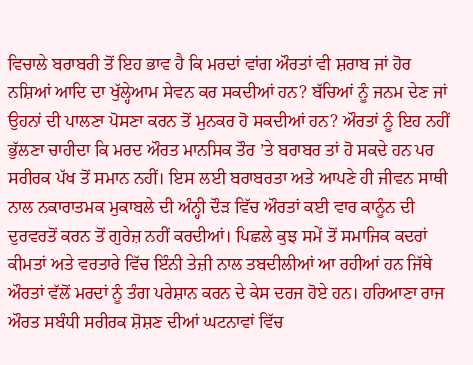ਵਿਚਾਲੇ ਬਰਾਬਰੀ ਤੋਂ ਇਹ ਭਾਵ ਹੈ ਕਿ ਮਰਦਾਂ ਵਾਂਗ ਔਰਤਾਂ ਵੀ ਸ਼ਰਾਬ ਜਾਂ ਹੋਰ ਨਸ਼ਿਆਂ ਆਦਿ ਦਾ ਖੁੱਲ੍ਹੇਆਮ ਸੇਵਨ ਕਰ ਸਕਦੀਆਂ ਹਨ? ਬੱਚਿਆਂ ਨੂੰ ਜਨਮ ਦੇਣ ਜਾਂ ਉਹਨਾਂ ਦੀ ਪਾਲਣਾ ਪੋਸਣਾ ਕਰਨ ਤੋਂ ਮੁਨਕਰ ਹੋ ਸਕਦੀਆਂ ਹਨ? ਔਰਤਾਂ ਨੂੰ ਇਹ ਨਹੀਂ ਭੁੱਲਣਾ ਚਾਹੀਦਾ ਕਿ ਮਰਦ ਔਰਤ ਮਾਨਸਿਕ ਤੌਰ ’ਤੇ ਬਰਾਬਰ ਤਾਂ ਹੋ ਸਕਦੇ ਹਨ ਪਰ ਸਰੀਰਕ ਪੱਖ ਤੋਂ ਸਮਾਨ ਨਹੀਂ। ਇਸ ਲਈ ਬਰਾਬਰਤਾ ਅਤੇ ਆਪਣੇ ਹੀ ਜੀਵਨ ਸਾਥੀ ਨਾਲ ਨਕਾਰਾਤਮਕ ਮੁਕਾਬਲੇ ਦੀ ਅੰਨ੍ਹੀ ਦੌੜ ਵਿੱਚ ਔਰਤਾਂ ਕਈ ਵਾਰ ਕਾਨੂੰਨ ਦੀ ਦੁਰਵਰਤੋਂ ਕਰਨ ਤੋਂ ਗੁਰੇਜ਼ ਨਹੀਂ ਕਰਦੀਆਂ। ਪਿਛਲੇ ਕੁਝ ਸਮੇਂ ਤੋਂ ਸਮਾਜਿਕ ਕਦਰਾਂ ਕੀਮਤਾਂ ਅਤੇ ਵਰਤਾਰੇ ਵਿੱਚ ਇੰਨੀ ਤੇਜ਼ੀ ਨਾਲ ਤਬਦੀਲੀਆਂ ਆ ਰਹੀਆਂ ਹਨ ਜਿੱਥੇ ਔਰਤਾਂ ਵੱਲੋਂ ਮਰਦਾਂ ਨੂੰ ਤੰਗ ਪਰੇਸ਼ਾਨ ਕਰਨ ਦੇ ਕੇਸ ਦਰਜ ਹੋਏ ਹਨ। ਹਰਿਆਣਾ ਰਾਜ ਔਰਤ ਸਬੰਧੀ ਸਰੀਰਕ ਸ਼ੋਸ਼ਣ ਦੀਆਂ ਘਟਨਾਵਾਂ ਵਿੱਚ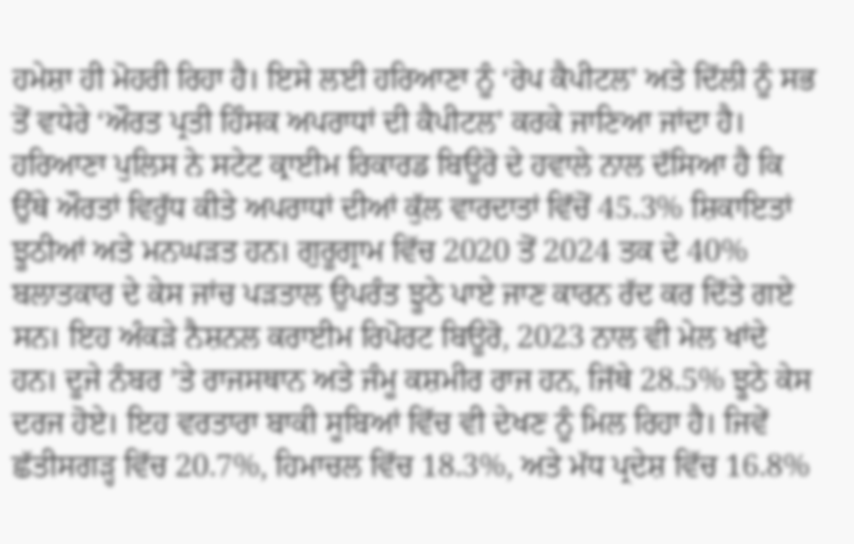ਹਮੇਸ਼ਾ ਹੀ ਮੋਹਰੀ ਰਿਹਾ ਹੈ। ਇਸੇ ਲਈ ਹਰਿਆਣਾ ਨੂੰ ‘ਰੇਪ ਕੈਪੀਟਲ’ ਅਤੇ ਦਿੱਲੀ ਨੂੰ ਸਭ ਤੋਂ ਵਧੇਰੇ ‘ਔਰਤ ਪ੍ਰਤੀ ਹਿੰਸਕ ਅਪਰਾਧਾਂ ਦੀ ਕੈਪੀਟਲ’ ਕਰਕੇ ਜਾਣਿਆ ਜਾਂਦਾ ਹੈ। ਹਰਿਆਣਾ ਪੁਲਿਸ ਨੇ ਸਟੇਟ ਕ੍ਰਾਈਮ ਰਿਕਾਰਡ ਬਿਊਰੋ ਦੇ ਹਵਾਲੇ ਨਾਲ ਦੱਸਿਆ ਹੈ ਕਿ ਉੱਥੇ ਔਰਤਾਂ ਵਿਰੁੱਧ ਕੀਤੇ ਅਪਰਾਧਾਂ ਦੀਆਂ ਕੁੱਲ ਵਾਰਦਾਤਾਂ ਵਿੱਚੋਂ 45.3% ਸ਼ਿਕਾਇਤਾਂ ਝੂਠੀਆਂ ਅਤੇ ਮਨਘੜਤ ਹਨ। ਗੁਰੂਗ੍ਰਾਮ ਵਿੱਚ 2020 ਤੋਂ 2024 ਤਕ ਦੇ 40% ਬਲਾਤਕਾਰ ਦੇ ਕੇਸ ਜਾਂਚ ਪੜਤਾਲ ਉਪਰੰਤ ਝੂਠੇ ਪਾਏ ਜਾਣ ਕਾਰਨ ਰੱਦ ਕਰ ਦਿੱਤੇ ਗਏ ਸਨ। ਇਹ ਅੰਕੜੇ ਨੈਸ਼ਨਲ ਕਰਾਈਮ ਰਿਪੋਰਟ ਬਿਊਰੋ, 2023 ਨਾਲ ਵੀ ਮੇਲ ਖਾਂਦੇ ਹਨ। ਦੂਜੇ ਨੰਬਰ ’ਤੇ ਰਾਜਸਥਾਨ ਅਤੇ ਜੰਮੂ ਕਸ਼ਮੀਰ ਰਾਜ ਹਨ, ਜਿੱਥੇ 28.5% ਝੂਠੇ ਕੇਸ ਦਰਜ ਹੋਏ। ਇਹ ਵਰਤਾਰਾ ਬਾਕੀ ਸੂਬਿਆਂ ਵਿੱਚ ਵੀ ਦੇਖਣ ਨੂੰ ਮਿਲ ਰਿਹਾ ਹੈ। ਜਿਵੇਂ ਛੱਤੀਸਗੜ੍ਹ ਵਿੱਚ 20.7%, ਹਿਮਾਚਲ ਵਿੱਚ 18.3%, ਅਤੇ ਮੱਧ ਪ੍ਰਦੇਸ਼ ਵਿੱਚ 16.8%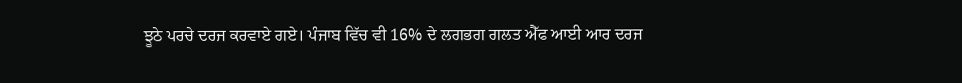ਝੂਠੇ ਪਰਚੇ ਦਰਜ ਕਰਵਾਏ ਗਏ। ਪੰਜਾਬ ਵਿੱਚ ਵੀ 16% ਦੇ ਲਗਭਗ ਗਲਤ ਐੱਫ ਆਈ ਆਰ ਦਰਜ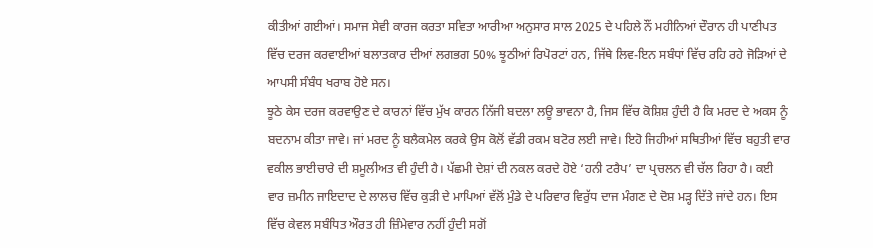ਕੀਤੀਆਂ ਗਈਆਂ। ਸਮਾਜ ਸੇਵੀ ਕਾਰਜ ਕਰਤਾ ਸਵਿਤਾ ਆਰੀਆ ਅਨੁਸਾਰ ਸਾਲ 2025 ਦੇ ਪਹਿਲੇ ਨੌਂ ਮਹੀਨਿਆਂ ਦੌਰਾਨ ਹੀ ਪਾਣੀਪਤ ਵਿੱਚ ਦਰਜ ਕਰਵਾਈਆਂ ਬਲਾਤਕਾਰ ਦੀਆਂ ਲਗਭਗ 50% ਝੂਠੀਆਂ ਰਿਪੋਰਟਾਂ ਹਨ, ਜਿੱਥੇ ਲਿਵ-ਇਨ ਸਬੰਧਾਂ ਵਿੱਚ ਰਹਿ ਰਹੇ ਜੋੜਿਆਂ ਦੇ ਆਪਸੀ ਸੰਬੰਧ ਖਰਾਬ ਹੋਏ ਸਨ।
ਝੂਠੇ ਕੇਸ ਦਰਜ ਕਰਵਾਉਣ ਦੇ ਕਾਰਨਾਂ ਵਿੱਚ ਮੁੱਖ ਕਾਰਨ ਨਿੱਜੀ ਬਦਲਾ ਲਊ ਭਾਵਨਾ ਹੈ, ਜਿਸ ਵਿੱਚ ਕੋਸ਼ਿਸ਼ ਹੁੰਦੀ ਹੈ ਕਿ ਮਰਦ ਦੇ ਅਕਸ ਨੂੰ ਬਦਨਾਮ ਕੀਤਾ ਜਾਵੇ। ਜਾਂ ਮਰਦ ਨੂੰ ਬਲੈਕਮੇਲ ਕਰਕੇ ਉਸ ਕੋਲੋਂ ਵੱਡੀ ਰਕਮ ਬਟੋਰ ਲਈ ਜਾਵੇ। ਇਹੋ ਜਿਹੀਆਂ ਸਥਿਤੀਆਂ ਵਿੱਚ ਬਹੁਤੀ ਵਾਰ ਵਕੀਲ ਭਾਈਚਾਰੇ ਦੀ ਸ਼ਮੂਲੀਅਤ ਵੀ ਹੁੰਦੀ ਹੈ। ਪੱਛਮੀ ਦੇਸ਼ਾਂ ਦੀ ਨਕਲ ਕਰਦੇ ਹੋਏ ‘ਹਨੀ ਟਰੈਪ’ ਦਾ ਪ੍ਰਚਲਨ ਵੀ ਚੱਲ ਰਿਹਾ ਹੈ। ਕਈ ਵਾਰ ਜ਼ਮੀਨ ਜਾਇਦਾਦ ਦੇ ਲਾਲਚ ਵਿੱਚ ਕੁੜੀ ਦੇ ਮਾਪਿਆਂ ਵੱਲੋਂ ਮੁੰਡੇ ਦੇ ਪਰਿਵਾਰ ਵਿਰੁੱਧ ਦਾਜ ਮੰਗਣ ਦੇ ਦੋਸ਼ ਮੜ੍ਹ ਦਿੱਤੇ ਜਾਂਦੇ ਹਨ। ਇਸ ਵਿੱਚ ਕੇਵਲ ਸਬੰਧਿਤ ਔਰਤ ਹੀ ਜ਼ਿੰਮੇਵਾਰ ਨਹੀਂ ਹੁੰਦੀ ਸਗੋਂ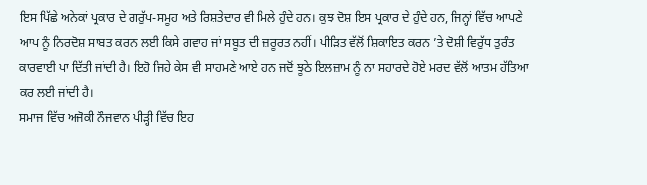ਇਸ ਪਿੱਛੇ ਅਨੇਕਾਂ ਪ੍ਰਕਾਰ ਦੇ ਗਰੁੱਪ-ਸਮੂਹ ਅਤੇ ਰਿਸ਼ਤੇਦਾਰ ਵੀ ਮਿਲੇ ਹੁੰਦੇ ਹਨ। ਕੁਝ ਦੋਸ਼ ਇਸ ਪ੍ਰਕਾਰ ਦੇ ਹੁੰਦੇ ਹਨ, ਜਿਨ੍ਹਾਂ ਵਿੱਚ ਆਪਣੇ ਆਪ ਨੂੰ ਨਿਰਦੋਸ਼ ਸਾਬਤ ਕਰਨ ਲਈ ਕਿਸੇ ਗਵਾਹ ਜਾਂ ਸਬੂਤ ਦੀ ਜ਼ਰੂਰਤ ਨਹੀਂ। ਪੀੜਿਤ ਵੱਲੋਂ ਸ਼ਿਕਾਇਤ ਕਰਨ ’ਤੇ ਦੋਸ਼ੀ ਵਿਰੁੱਧ ਤੁਰੰਤ ਕਾਰਵਾਈ ਪਾ ਦਿੱਤੀ ਜਾਂਦੀ ਹੈ। ਇਹੋ ਜਿਹੇ ਕੇਸ ਵੀ ਸਾਹਮਣੇ ਆਏ ਹਨ ਜਦੋਂ ਝੂਠੇ ਇਲਜ਼ਾਮ ਨੂੰ ਨਾ ਸਹਾਰਦੇ ਹੋਏ ਮਰਦ ਵੱਲੋਂ ਆਤਮ ਹੱਤਿਆ ਕਰ ਲਈ ਜਾਂਦੀ ਹੈ।
ਸਮਾਜ ਵਿੱਚ ਅਜੋਕੀ ਨੌਜਵਾਨ ਪੀੜ੍ਹੀ ਵਿੱਚ ਇਹ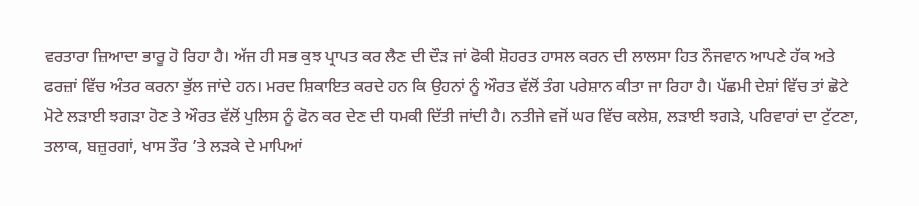ਵਰਤਾਰਾ ਜ਼ਿਆਦਾ ਭਾਰੂ ਹੋ ਰਿਹਾ ਹੈ। ਅੱਜ ਹੀ ਸਭ ਕੁਝ ਪ੍ਰਾਪਤ ਕਰ ਲੈਣ ਦੀ ਦੌੜ ਜਾਂ ਫੋਕੀ ਸ਼ੋਹਰਤ ਹਾਸਲ ਕਰਨ ਦੀ ਲਾਲਸਾ ਹਿਤ ਨੌਜਵਾਨ ਆਪਣੇ ਹੱਕ ਅਤੇ ਫਰਜ਼ਾਂ ਵਿੱਚ ਅੰਤਰ ਕਰਨਾ ਭੁੱਲ ਜਾਂਦੇ ਹਨ। ਮਰਦ ਸ਼ਿਕਾਇਤ ਕਰਦੇ ਹਨ ਕਿ ਉਹਨਾਂ ਨੂੰ ਔਰਤ ਵੱਲੋਂ ਤੰਗ ਪਰੇਸ਼ਾਨ ਕੀਤਾ ਜਾ ਰਿਹਾ ਹੈ। ਪੱਛਮੀ ਦੇਸ਼ਾਂ ਵਿੱਚ ਤਾਂ ਛੋਟੇ ਮੋਟੇ ਲੜਾਈ ਝਗੜਾ ਹੋਣ ਤੇ ਔਰਤ ਵੱਲੋਂ ਪੁਲਿਸ ਨੂੰ ਫੋਨ ਕਰ ਦੇਣ ਦੀ ਧਮਕੀ ਦਿੱਤੀ ਜਾਂਦੀ ਹੈ। ਨਤੀਜੇ ਵਜੋਂ ਘਰ ਵਿੱਚ ਕਲੇਸ਼, ਲੜਾਈ ਝਗੜੇ, ਪਰਿਵਾਰਾਂ ਦਾ ਟੁੱਟਣਾ, ਤਲਾਕ, ਬਜ਼ੁਰਗਾਂ, ਖਾਸ ਤੌਰ ’ਤੇ ਲੜਕੇ ਦੇ ਮਾਪਿਆਂ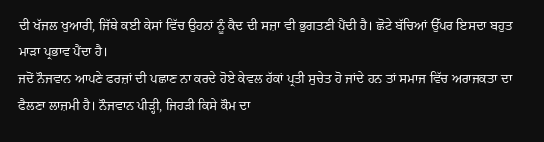ਦੀ ਖੱਜਲ ਖੁਆਰੀ, ਜਿੱਥੇ ਕਈ ਕੇਸਾਂ ਵਿੱਚ ਉਹਨਾਂ ਨੂੰ ਕੈਦ ਦੀ ਸਜ਼ਾ ਵੀ ਭੁਗਤਣੀ ਪੈਂਦੀ ਹੈ। ਛੋਟੇ ਬੱਚਿਆਂ ਉੱਪਰ ਇਸਦਾ ਬਹੁਤ ਮਾੜਾ ਪ੍ਰਭਾਵ ਪੈਂਦਾ ਹੈ।
ਜਦੋਂ ਨੌਜਵਾਨ ਆਪਣੇ ਫਰਜ਼ਾਂ ਦੀ ਪਛਾਣ ਨਾ ਕਰਦੇ ਹੋਏ ਕੇਵਲ ਹੱਕਾਂ ਪ੍ਰਤੀ ਸੁਚੇਤ ਹੋ ਜਾਂਦੇ ਹਨ ਤਾਂ ਸਮਾਜ ਵਿੱਚ ਅਰਾਜਕਤਾ ਦਾ ਫੈਲਣਾ ਲਾਜ਼ਮੀ ਹੈ। ਨੌਜਵਾਨ ਪੀੜ੍ਹੀ, ਜਿਹੜੀ ਕਿਸੇ ਕੌਮ ਦਾ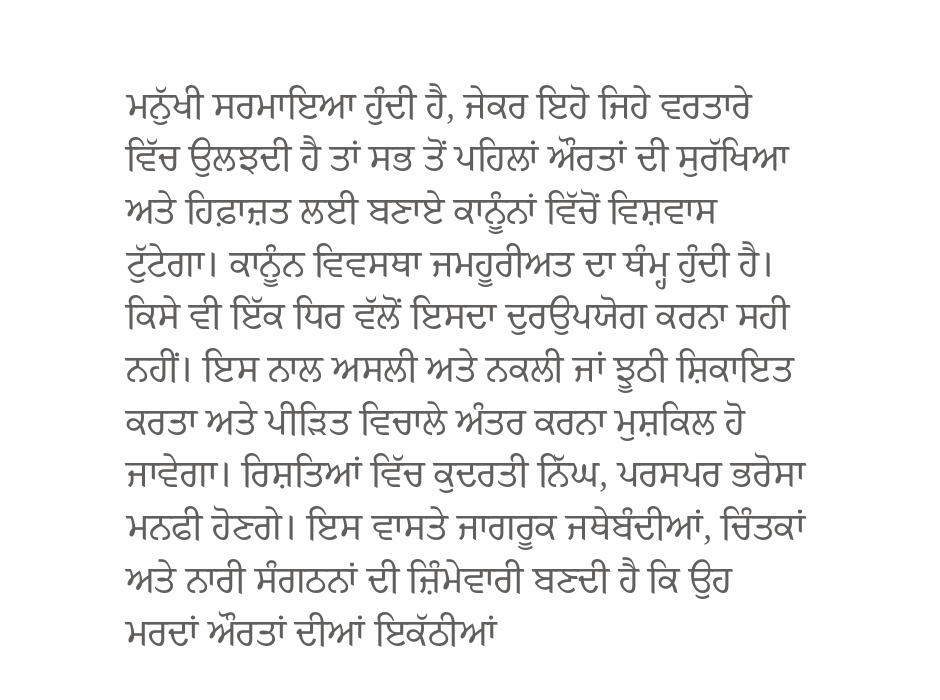ਮਨੁੱਖੀ ਸਰਮਾਇਆ ਹੁੰਦੀ ਹੈ, ਜੇਕਰ ਇਹੋ ਜਿਹੇ ਵਰਤਾਰੇ ਵਿੱਚ ਉਲਝਦੀ ਹੈ ਤਾਂ ਸਭ ਤੋਂ ਪਹਿਲਾਂ ਔਰਤਾਂ ਦੀ ਸੁਰੱਖਿਆ ਅਤੇ ਹਿਫ਼ਾਜ਼ਤ ਲਈ ਬਣਾਏ ਕਾਨੂੰਨਾਂ ਵਿੱਚੋਂ ਵਿਸ਼ਵਾਸ ਟੁੱਟੇਗਾ। ਕਾਨੂੰਨ ਵਿਵਸਥਾ ਜਮਹੂਰੀਅਤ ਦਾ ਥੰਮ੍ਹ ਹੁੰਦੀ ਹੈ। ਕਿਸੇ ਵੀ ਇੱਕ ਧਿਰ ਵੱਲੋਂ ਇਸਦਾ ਦੁਰਉਪਯੋਗ ਕਰਨਾ ਸਹੀ ਨਹੀਂ। ਇਸ ਨਾਲ ਅਸਲੀ ਅਤੇ ਨਕਲੀ ਜਾਂ ਝੂਠੀ ਸ਼ਿਕਾਇਤ ਕਰਤਾ ਅਤੇ ਪੀੜਿਤ ਵਿਚਾਲੇ ਅੰਤਰ ਕਰਨਾ ਮੁਸ਼ਕਿਲ ਹੋ ਜਾਵੇਗਾ। ਰਿਸ਼ਤਿਆਂ ਵਿੱਚ ਕੁਦਰਤੀ ਨਿੱਘ, ਪਰਸਪਰ ਭਰੋਸਾ ਮਨਫੀ ਹੋਣਗੇ। ਇਸ ਵਾਸਤੇ ਜਾਗਰੂਕ ਜਥੇਬੰਦੀਆਂ, ਚਿੰਤਕਾਂ ਅਤੇ ਨਾਰੀ ਸੰਗਠਨਾਂ ਦੀ ਜ਼ਿੰਮੇਵਾਰੀ ਬਣਦੀ ਹੈ ਕਿ ਉਹ ਮਰਦਾਂ ਔਰਤਾਂ ਦੀਆਂ ਇਕੱਠੀਆਂ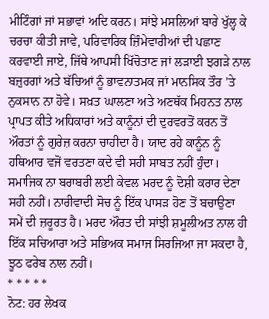ਮੀਟਿੰਗਾਂ ਜਾਂ ਸਭਾਵਾਂ ਅਦਿ ਕਰਨ। ਸਾਂਝੇ ਮਸਲਿਆਂ ਬਾਰੇ ਖੁੱਲ੍ਹ ਕੇ ਚਰਚਾ ਕੀਤੀ ਜਾਵੇ, ਪਰਿਵਾਰਿਕ ਜ਼ਿੰਮੇਵਾਰੀਆਂ ਦੀ ਪਛਾਣ ਕਰਵਾਈ ਜਾਏ, ਜਿੱਥੇ ਆਪਸੀ ਖਿੱਚੋਤਾਣ ਜਾਂ ਲੜਾਈ ਝਗੜੇ ਨਾਲ ਬਜ਼ੁਰਗਾਂ ਅਤੇ ਬੱਚਿਆਂ ਨੂੰ ਭਾਵਨਾਤਮਕ ਜਾਂ ਮਾਨਸਿਕ ਤੌਰ ’ਤੇ ਨੁਕਸਾਨ ਨਾ ਹੋਵੇ। ਸਖ਼ਤ ਘਾਲਣਾ ਅਤੇ ਅਣਥੱਕ ਮਿਹਨਤ ਨਾਲ ਪ੍ਰਾਪਤ ਕੀਤੇ ਅਧਿਕਾਰਾਂ ਅਤੇ ਕਾਨੂੰਨਾਂ ਦੀ ਦੁਰਵਰਤੋਂ ਕਰਨ ਤੋਂ ਔਰਤਾਂ ਨੂੰ ਗੁਰੇਜ਼ ਕਰਨਾ ਚਾਹੀਦਾ ਹੈ। ਯਾਦ ਰਹੇ ਕਾਨੂੰਨ ਨੂੰ ਹਥਿਆਰ ਵਜੋਂ ਵਰਤਣਾ ਕਦੇ ਵੀ ਸਹੀ ਸਾਬਤ ਨਹੀਂ ਹੁੰਦਾ। ਸਮਾਜਿਕ ਨਾ ਬਰਾਬਰੀ ਲਈ ਕੇਵਲ ਮਰਦ ਨੂੰ ਦੋਸ਼ੀ ਕਰਾਰ ਦੇਣਾ ਸਹੀ ਨਹੀਂ। ਨਾਰੀਵਾਦੀ ਸੋਚ ਨੂੰ ਇੱਕ ਪਾਸੜ ਹੋਣ ਤੋਂ ਬਚਾਉਣਾ ਸਮੇਂ ਦੀ ਜ਼ਰੂਰਤ ਹੈ। ਮਰਦ ਔਰਤ ਦੀ ਸਾਂਝੀ ਸ਼ਮੂਲੀਅਤ ਨਾਲ ਹੀ ਇੱਕ ਸਚਿਆਰਾ ਅਤੇ ਸਭਿਅਕ ਸਮਾਜ ਸਿਰਜਿਆ ਜਾ ਸਕਦਾ ਹੈ, ਝੂਠ ਫਰੇਬ ਨਾਲ ਨਹੀਂ।
* * * * *
ਨੋਟ: ਹਰ ਲੇਖਕ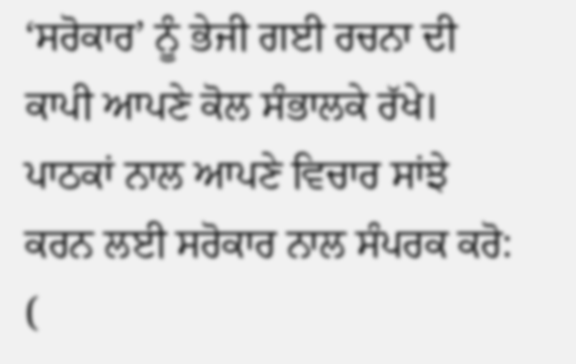‘ਸਰੋਕਾਰ’ ਨੂੰ ਭੇਜੀ ਗਈ ਰਚਨਾ ਦੀ ਕਾਪੀ ਆਪਣੇ ਕੋਲ ਸੰਭਾਲਕੇ ਰੱਖੇ।
ਪਾਠਕਾਂ ਨਾਲ ਆਪਣੇ ਵਿਚਾਰ ਸਾਂਝੇ ਕਰਨ ਲਈ ਸਰੋਕਾਰ ਨਾਲ ਸੰਪਰਕ ਕਰੋ: (